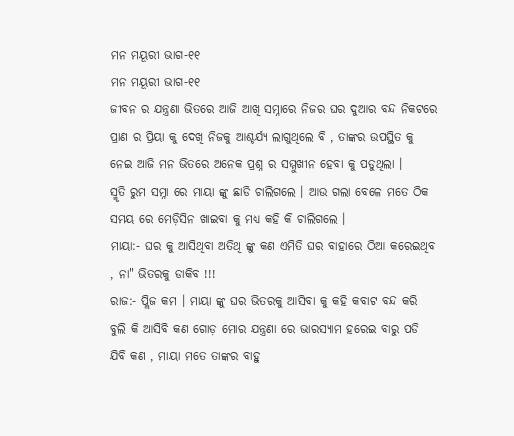ମନ ମୟୂରୀ ଭାଗ-୧୧
ମନ ମୟୂରୀ ଭାଗ-୧୧
ଜୀବନ ର ଯନ୍ତ୍ରଣା ଭିତରେ ଆଜି ଆଖି ସମ୍ନାରେ ନିଜର ଘର ଦୁଆର ବନ୍ଦ ନିକଟରେ ପ୍ରାଣ ର ପ୍ରିୟା କୁ ଦେଖି ନିଜକୁ ଆଶ୍ଚର୍ଯ୍ୟ ଲାଗୁଥିଲେ ବି , ତାଙ୍କର ଉପସ୍ଥିତ କୁ ନେଇ ଆଜି ମନ ଭିତରେ ଅନେକ ପ୍ରଶ୍ନ ର ସମ୍ମୁଖୀନ ହେବା କୁ ପଡୁଥିଲା ।
ସ୍ମୃତି ରୁମ ସମ୍ନା ରେ ମାୟା ଙ୍କୁ ଛାଡି ଚାଲିଗଲେ । ଆଉ ଗଲା ବେଳେ ମତେ ଠିକ ସମୟ ରେ ମେଡ଼ିସିନ ଖାଇବା କୁ ମଧ୍ୟ କହି କି ଚାଲିଗଲେ ।
ମାୟା:- ଘର କୁ ଆସିଥିବା ଅତିଥି ଙ୍କୁ କଣ ଏମିତି ଘର ବାହାରେ ଠିଆ କରେଇଥିବ , ନା" ଭିତରକୁ ଡାକିବ !!!
ରାଜ:- ପ୍ଲିଜ କମ । ମାୟା ଙ୍କୁ ଘର ଭିତରକୁ ଆସିବା କୁ କହି କବାଟ ବନ୍ଦ କରି ବୁଲି କି ଆସିବି କଣ ଗୋଡ଼ ମୋର ଯନ୍ତ୍ରଣା ରେ ଭାରସ୍ୟାମ ହରେଇ ବାରୁ ପଡି ଯିବି କଣ , ମାୟା ମତେ ତାଙ୍କର ବାହୁ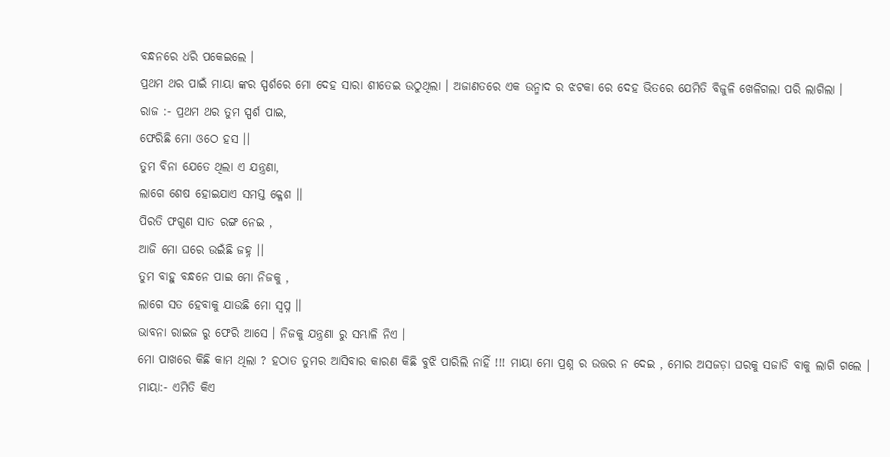ବନ୍ଧନରେ ଧରି ପକେଇଲେ ।
ପ୍ରଥମ ଥର ପାଇଁ ମାୟା ଙ୍କର ସ୍ପର୍ଶରେ ମୋ ଦେହ ସାରା ଶୀତେଇ ଉଠୁଥିଲା । ଅଜାଣତରେ ଏକ ଉନ୍ମାଦ ର ଝଟକା ରେ ଦେହ ଭିତରେ ଯେମିତି ବିଜୁଳି ଖେଳିଗଲା ପରି ଲାଗିଲା ।
ରାଜ :- ପ୍ରଥମ ଥର ତୁମ ସ୍ପର୍ଶ ପାଇ,
ଫେରିଛି ମୋ ଓଠେ ହସ ।।
ତୁମ ବିନା ଯେତେ ଥିଲା ଏ ଯନ୍ତ୍ରଣା,
ଲାଗେ ଶେଷ ହୋଇଯାଏ ସମସ୍ତ କ୍ଳେଶ ।।
ପିରତି ଫଗୁଣ ସାତ ରଙ୍ଗ ନେଇ ,
ଆଜି ମୋ ଘରେ ଉଇଁଛି ଜହ୍ନ ।।
ତୁମ ବାହୁ ବନ୍ଧନେ ପାଇ ମୋ ନିଜକୁ ,
ଲାଗେ ସତ ହେବାକୁ ଯାଉଛି ମୋ ସ୍ୱପ୍ନ ।।
ଭାବନା ରାଇଜ ରୁ ଫେରି ଆସେ । ନିଜକୁ ଯନ୍ତ୍ରଣା ରୁ ସମ୍ଭାଳି ନିଏ ।
ମୋ ପାଖରେ କିଛି କାମ ଥିଲା ? ହଠାତ ତୁମର ଆସିବାର କାରଣ କିଛି ବୁଝି ପାରିଲି ନାହିଁ !!! ମାୟା ମୋ ପ୍ରଶ୍ନ ର ଉତ୍ତର ନ ଦେଇ , ମୋର ଅସଜଡ଼ା ଘରକୁ ସଜାଡି ବାକୁ ଲାଗି ଗଲେ ।
ମାୟା:- ଏମିତି କିଏ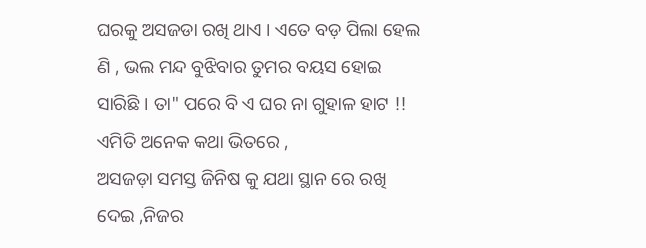ଘରକୁ ଅସଜଡା ରଖି ଥାଏ । ଏତେ ବଡ଼ ପିଲା ହେଲ ଣି , ଭଲ ମନ୍ଦ ବୁଝିବାର ତୁମର ବୟସ ହୋଇ ସାରିଛି । ତା" ପରେ ବି ଏ ଘର ନା ଗୁହାଳ ହାଟ !! ଏମିତି ଅନେକ କଥା ଭିତରେ ,
ଅସଜଡ଼ା ସମସ୍ତ ଜିନିଷ କୁ ଯଥା ସ୍ଥାନ ରେ ରଖି ଦେଇ ,ନିଜର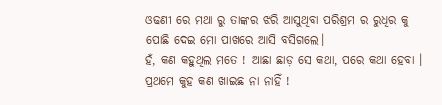ଓଢଣୀ ରେ ମଥା ରୁ ତାଙ୍କର ଝରି ଆସୁଥିବା ପରିଶ୍ରମ ର ରୁଧିର କୁ ପୋଛି ଦେଇ ମୋ ପାଖରେ ଆସି ବସିଗଲେ।
ହଁ, କଣ କହୁଥିଲ ମତେ ! ଆଛା ଛାଡ଼ ସେ କଥା, ପରେ କଥା ହେବା । ପ୍ରଥମେ କୁହ କଣ ଖାଇଛ ନା ନାହିଁ !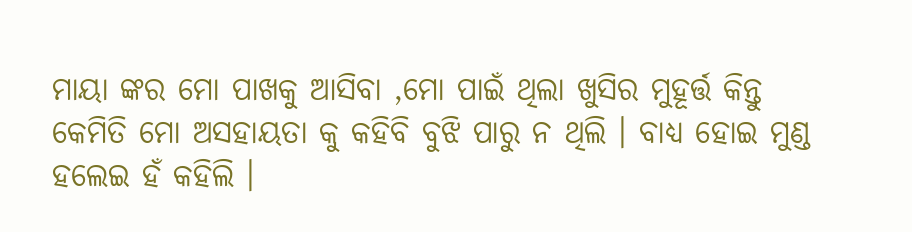ମାୟା ଙ୍କର ମୋ ପାଖକୁ ଆସିବା ,ମୋ ପାଇଁ ଥିଲା ଖୁସିର ମୁହୂର୍ତ୍ତ କିନ୍ତୁ କେମିତି ମୋ ଅସହାୟତା କୁ କହିବି ବୁଝି ପାରୁ ନ ଥିଲି । ବାଧ୍ୟ ହୋଇ ମୁଣ୍ଡ ହଲେଇ ହଁ କହିଲି ।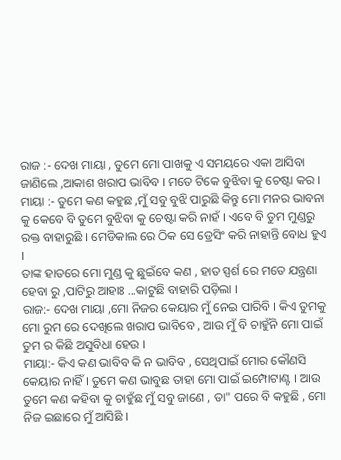ରାଜ :- ଦେଖ ମାୟା , ତୁମେ ମୋ ପାଖକୁ ଏ ସମୟରେ ଏକା ଆସିବା ଜାଣିଲେ ,ଆକାଶ ଖରାପ ଭାବିବ । ମତେ ଟିକେ ବୁଝିବା କୁ ଚେଷ୍ଟା କର ।
ମାୟା :- ତୁମେ କଣ କହୁଛ ,ମୁଁ ସବୁ ବୁଝି ପାରୁଛି କିନ୍ତୁ ମୋ ମନର ଭାବନା କୁ କେବେ ବି ତୁମେ ବୁଝିବା କୁ ଚେଷ୍ଟା କରି ନାହଁ । ଏବେ ବି ତୁମ ମୁଣ୍ଡରୁ ରକ୍ତ ବାହାରୁଛି । ମେଡିକାଲ ରେ ଠିକ ସେ ଡ୍ରେସିଂ କରି ନାହାନ୍ତି ବୋଧ ହୁଏ ।
ତାଙ୍କ ହାତରେ ମୋ ମୁଣ୍ଡ କୁ ଛୁଇଁବେ କଣ , ହାତ ସ୍ପର୍ଶ ରେ ମତେ ଯନ୍ତ୍ରଣା ହେବା ରୁ ,ପାଟିରୁ ଆହାଃ ...କାଟୁଛି ବାହାରି ପଡ଼ିଲା ।
ରାଜ:- ଦେଖ ମାୟା ,ମୋ ନିଜର କେୟାର ମୁଁ ନେଇ ପାରିବି । କିଏ ତୁମକୁ ମୋ ରୁମ ରେ ଦେଖିଲେ ଖରାପ ଭାବିବେ , ଆଉ ମୁଁ ବି ଚାହୁଁନି ମୋ ପାଇଁ ତୁମ ର କିଛି ଅସୁବିଧା ହେଉ ।
ମାୟା:- କିଏ କଣ ଭାବିବ କି ନ ଭାବିବ , ସେଥିପାଇଁ ମୋର କୌଣସି କେୟାର ନାହିଁ । ତୁମେ କଣ ଭାବୁଛ ତାହା ମୋ ପାଇଁ ଇମ୍ପୋଟାଣ୍ଟ । ଆଉ ତୁମେ କଣ କହିବା କୁ ଚାହୁଁଛ ମୁଁ ସବୁ ଜାଣେ , ତା" ପରେ ବି କହୁଛି , ମୋ ନିଜ ଇଛାରେ ମୁଁ ଆସିଛି ।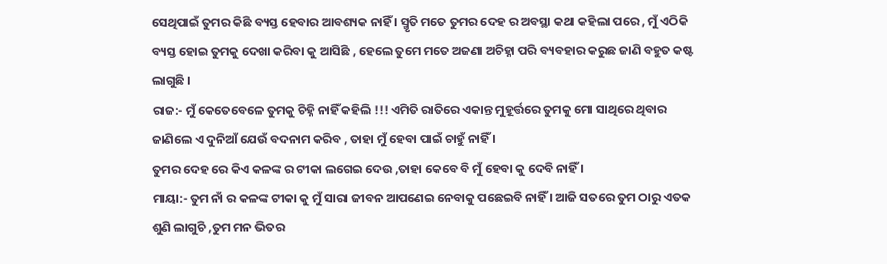ସେଥିପାଇଁ ତୁମର କିଛି ବ୍ୟସ୍ତ ହେବାର ଆବଶ୍ୟକ ନାହିଁ । ସ୍ମୃତି ମତେ ତୁମର ଦେହ ର ଅବସ୍ଥା କଥା କହିଲା ପରେ , ମୁଁ ଏଠିକି ବ୍ୟସ୍ତ ହୋଇ ତୁମକୁ ଦେଖା କରିବା କୁ ଆସିଛି , ହେଲେ ତୁମେ ମତେ ଅଜଣା ଅଚିହ୍ନା ପରି ବ୍ୟବହାର କରୁଛ ଜାଣି ବହୁତ କଷ୍ଟ ଲାଗୁଛି ।
ରାଜ:- ମୁଁ କେତେବେଳେ ତୁମକୁ ଚିହ୍ନି ନାହିଁ କହିଲି !!! ଏମିତି ରାତିରେ ଏକାନ୍ତ ମୁହୂର୍ତ୍ତରେ ତୁମକୁ ମୋ ସାଥିରେ ଥିବାର ଜାଣିଲେ ଏ ଦୁନିଆଁ ଯେଉଁ ବଦନାମ କରିବ , ତାହା ମୁଁ ହେବା ପାଇଁ ଚାହୁଁ ନାହିଁ ।
ତୁମର ଦେହ ରେ କିଏ କଳଙ୍କ ର ଟୀକା ଲଗେଇ ଦେଉ ,ତାହା କେବେ ବି ମୁଁ ହେବା କୁ ଦେବି ନାହିଁ ।
ମାୟା:- ତୁମ ନାଁ ର କଳଙ୍କ ଟୀକା କୁ ମୁଁ ସାରା ଜୀବନ ଆପଣେଇ ନେବାକୁ ପଛେଇବି ନାହିଁ । ଆଜି ସତରେ ତୁମ ଠାରୁ ଏତକ ଶୁଣି ଲାଗୁଚି ,ତୁମ ମନ ଭିତର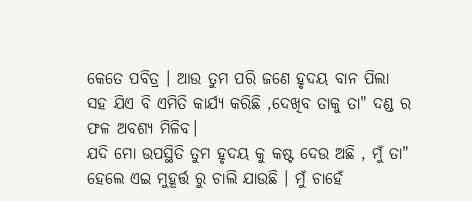କେତେ ପବିତ୍ର । ଆଉ ତୁମ ପରି ଜଣେ ହୃଦୟ ବାନ ପିଲା ସହ ଯିଏ ବି ଏମିତି କାର୍ଯ୍ୟ କରିଛି ,ଦେଖିବ ତାକୁ ତା" ଦଣ୍ଡ ର ଫଳ ଅବଶ୍ୟ ମିଳିବ।
ଯଦି ମୋ ଉପସ୍ଥିତି ତୁମ ହୃଦୟ କୁ କଷ୍ଟ ଦେଉ ଅଛି , ମୁଁ ତା" ହେଲେ ଏଇ ମୁହୂର୍ତ୍ତ ରୁ ଚାଲି ଯାଉଛି । ମୁଁ ଚାହେଁ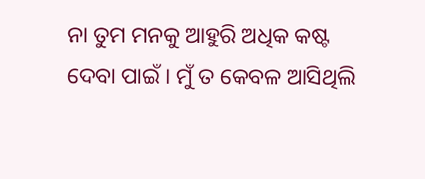ନା ତୁମ ମନକୁ ଆହୁରି ଅଧିକ କଷ୍ଟ ଦେବା ପାଇଁ । ମୁଁ ତ କେବଳ ଆସିଥିଲି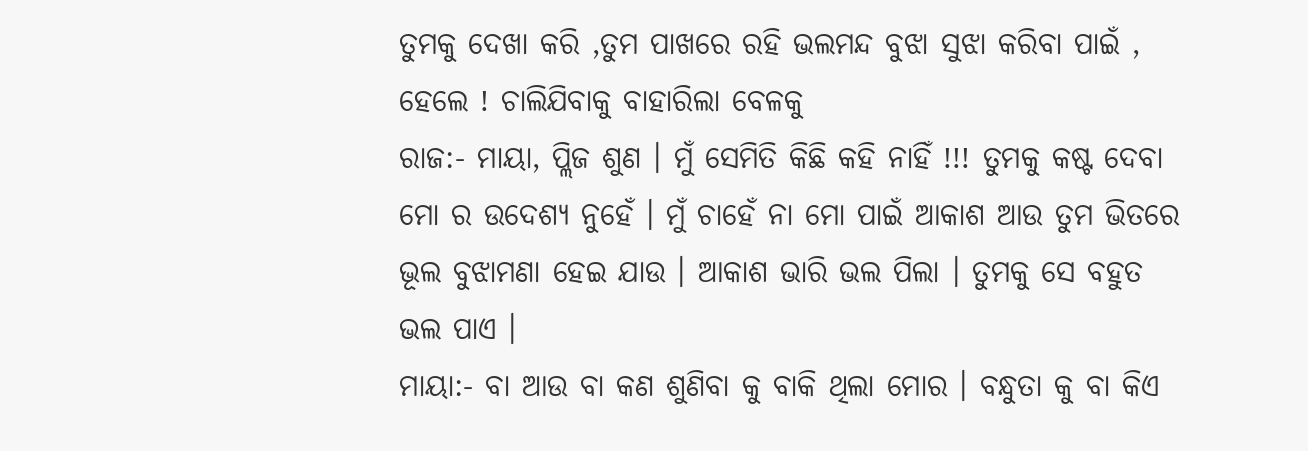ତୁମକୁ ଦେଖା କରି ,ତୁମ ପାଖରେ ରହି ଭଲମନ୍ଦ ବୁଝା ସୁଝା କରିବା ପାଇଁ , ହେଲେ ! ଚାଲିଯିବାକୁ ବାହାରିଲା ବେଳକୁ
ରାଜ:- ମାୟା, ପ୍ଲିଜ ଶୁଣ । ମୁଁ ସେମିତି କିଛି କହି ନାହିଁ !!! ତୁମକୁ କଷ୍ଟ ଦେବା ମୋ ର ଉଦେଶ୍ୟ ନୁହେଁ । ମୁଁ ଚାହେଁ ନା ମୋ ପାଇଁ ଆକାଶ ଆଉ ତୁମ ଭିତରେ ଭୂଲ ବୁଝାମଣା ହେଇ ଯାଉ । ଆକାଶ ଭାରି ଭଲ ପିଲା । ତୁମକୁ ସେ ବହୁତ ଭଲ ପାଏ ।
ମାୟା:- ବା ଆଉ ବା କଣ ଶୁଣିବା କୁ ବାକି ଥିଲା ମୋର । ବନ୍ଧୁତା କୁ ବା କିଏ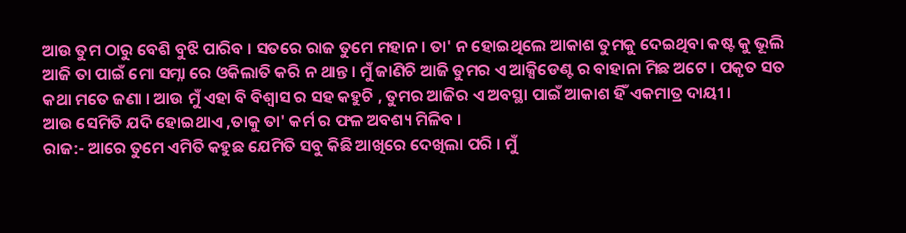ଆଉ ତୁମ ଠାରୁ ବେଶି ବୁଝି ପାରିବ । ସତରେ ରାଜ ତୁମେ ମହାନ । ତା' ନ ହୋଇଥିଲେ ଆକାଶ ତୁମକୁ ଦେଇଥିବା କଷ୍ଟ କୁ ଭୂଲି ଆଜି ତା ପାଇଁ ମୋ ସମ୍ନା ରେ ଓକିଲାତି କରି ନ ଥାନ୍ତ । ମୁଁ ଜାଣିଚି ଆଜି ତୁମର ଏ ଆକ୍ସିଡେଣ୍ଟ ର ବାହାନା ମିଛ ଅଟେ । ପକୃତ ସତ କଥା ମତେ ଜଣା । ଆଉ ମୁଁ ଏହା ବି ବିଶ୍ୱାସ ର ସହ କହୁଚି , ତୁମର ଆଜିର ଏ ଅବସ୍ଥା ପାଇଁ ଆକାଶ ହିଁ ଏକମାତ୍ର ଦାୟୀ ।
ଆଉ ସେମିତି ଯଦି ହୋଇଥାଏ ,ତାକୁ ତା' କର୍ମ ର ଫଳ ଅବଶ୍ୟ ମିଳିବ ।
ରାଜ:- ଆରେ ତୁମେ ଏମିତି କହୁଛ ଯେମିତି ସବୁ କିଛି ଆଖିରେ ଦେଖିଲା ପରି । ମୁଁ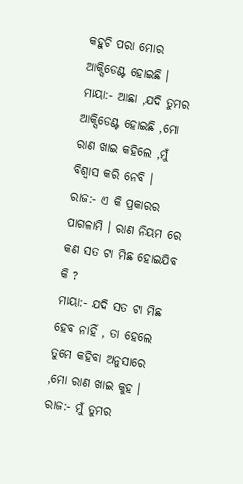କହୁଚି ପରା ମୋର ଆକ୍ସିଡେଣ୍ଟ ହୋଇଛି ।
ମାୟା:- ଆଛା ,ଯଦି ତୁମର ଆକ୍ସିଡେଣ୍ଟ ହୋଇଛି ,ମୋ ରାଣ ଖାଇ କହିଲେ ,ମୁଁ ବିଶ୍ୱାସ କରି ନେବି ।
ରାଜ:- ଏ କି ପ୍ରକାରର ପାଗଳାମି । ରାଣ ନିୟମ ରେ କଣ ସତ ଟା ମିଛ ହୋଇଯିବ କି ?
ମାୟା:- ଯଦି ସତ ଟା ମିଛ ହେବ ନାହିଁ , ତା ହେଲେ ତୁମେ କହିବା ଅନୁସାରେ ,ମୋ ରାଣ ଖାଇ କୁହ ।
ରାଜ:- ମୁଁ ତୁମର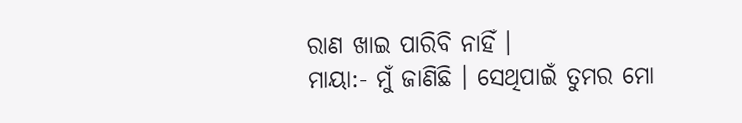ରାଣ ଖାଇ ପାରିବି ନାହିଁ ।
ମାୟା:- ମୁଁ ଜାଣିଛି । ସେଥିପାଇଁ ତୁମର ମୋ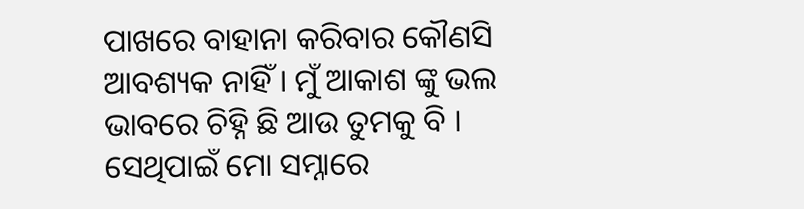ପାଖରେ ବାହାନା କରିବାର କୌଣସି ଆବଶ୍ୟକ ନାହିଁ । ମୁଁ ଆକାଶ ଙ୍କୁ ଭଲ ଭାବରେ ଚିହ୍ନି ଛି ଆଉ ତୁମକୁ ବି । ସେଥିପାଇଁ ମୋ ସମ୍ନାରେ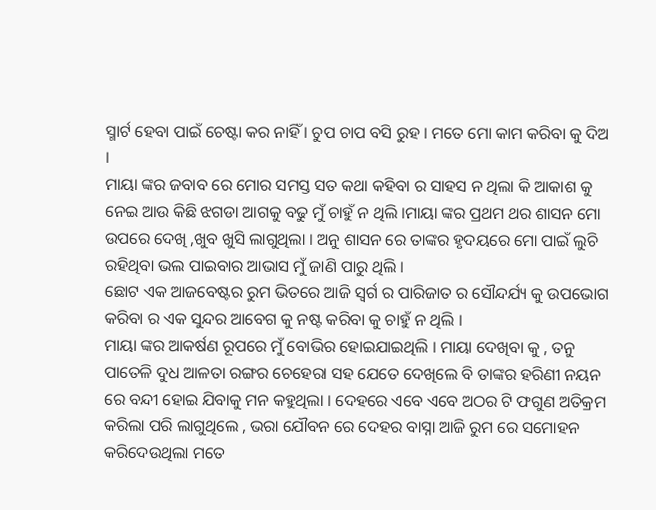ସ୍ମାର୍ଟ ହେବା ପାଇଁ ଚେଷ୍ଟା କର ନାହିଁ । ଚୁପ ଚାପ ବସି ରୁହ । ମତେ ମୋ କାମ କରିବା କୁ ଦିଅ ।
ମାୟା ଙ୍କର ଜବାବ ରେ ମୋର ସମସ୍ତ ସତ କଥା କହିବା ର ସାହସ ନ ଥିଲା କି ଆକାଶ କୁ ନେଇ ଆଉ କିଛି ଝଗଡା ଆଗକୁ ବଢୁ ମୁଁ ଚାହୁଁ ନ ଥିଲି ।ମାୟା ଙ୍କର ପ୍ରଥମ ଥର ଶାସନ ମୋ ଉପରେ ଦେଖି ,ଖୁବ ଖୁସି ଲାଗୁଥିଲା । ଅନୁ ଶାସନ ରେ ତାଙ୍କର ହୃଦୟରେ ମୋ ପାଇଁ ଲୁଚି ରହିଥିବା ଭଲ ପାଇବାର ଆଭାସ ମୁଁ ଜାଣି ପାରୁ ଥିଲି ।
ଛୋଟ ଏକ ଆଜବେଷ୍ଟର ରୁମ ଭିତରେ ଆଜି ସ୍ୱର୍ଗ ର ପାରିଜାତ ର ସୌନ୍ଦର୍ଯ୍ୟ କୁ ଉପଭୋଗ କରିବା ର ଏକ ସୁନ୍ଦର ଆବେଗ କୁ ନଷ୍ଟ କରିବା କୁ ଚାହୁଁ ନ ଥିଲି ।
ମାୟା ଙ୍କର ଆକର୍ଷଣ ରୂପରେ ମୁଁ ବୋଭିର ହୋଇଯାଇଥିଲି । ମାୟା ଦେଖିବା କୁ , ତନୁ ପାତେଳି ଦୁଧ ଆଳତା ରଙ୍ଗର ଚେହେରା ସହ ଯେତେ ଦେଖିଲେ ବି ତାଙ୍କର ହରିଣୀ ନୟନ ରେ ବନ୍ଦୀ ହୋଇ ଯିବାକୁ ମନ କହୁଥିଲା । ଦେହରେ ଏବେ ଏବେ ଅଠର ଟି ଫଗୁଣ ଅତିକ୍ରମ କରିଲା ପରି ଲାଗୁଥିଲେ , ଭରା ଯୌବନ ରେ ଦେହର ବାସ୍ନା ଆଜି ରୁମ ରେ ସମୋହନ କରିଦେଉଥିଲା ମତେ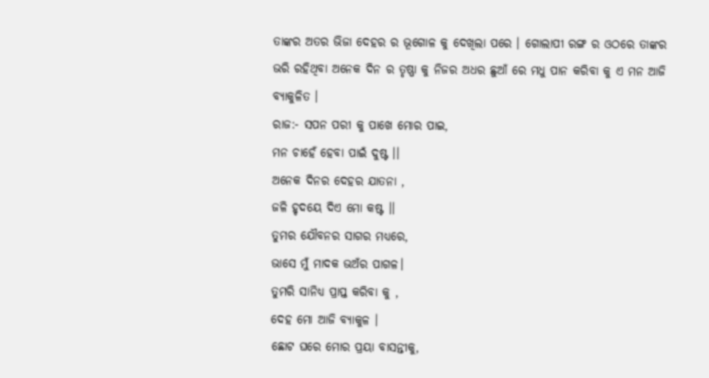ତାଙ୍କର ଅତର ଭିଜା ଦେହର ର ଭୂଗୋଳ କୁ ଦେଖିଲା ପରେ । ଗୋଲାପୀ ରଙ୍ଗ ର ଓଠରେ ତାଙ୍କର ଭରି ରହିଥିବା ଅନେକ ଦିନ ର ତୃଷ୍ଣା କୁ ନିଜର ଅଧର ଛୁଆଁ ରେ ମଧୁ ପାନ କରିବା କୁ ଏ ମନ ଆଜି ବ୍ୟାକୁଳିତ ।
ରାଜ:- ସପନ ପରୀ କୁ ପାଖେ ମୋର ପାଇ,
ମନ ଚାହେଁ ହେବା ପାଇଁ ଦୁଷ୍ଟ ।।
ଅନେକ ଦିନର ଦେହର ଯାତନା ,
ଜଳି ହୃଦୟେ ଦିଏ ମୋ କଷ୍ଟ ।।
ତୁମର ଯୌବନର ସାଗର ମଧ୍ୟରେ,
ଭାସେ ମୁଁ ମାଦକ ଭଅଁର ପାଗଳ।
ତୁମରି ସାନିଧ୍ୟ ପ୍ରାପ୍ତ କରିବା କୁ ,
ଦେହ ମୋ ଆଜି ବ୍ୟାକୁଳ ।
ଛୋଟ ଘରେ ମୋର ପ୍ରୟା ବାସନ୍ତୀକୁ,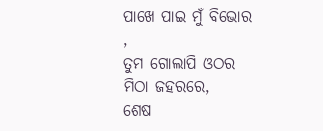ପାଖେ ପାଇ ମୁଁ ବିଭୋର ,
ତୁମ ଗୋଲାପି ଓଠର ମିଠା ଜହରରେ,
ଶେଷ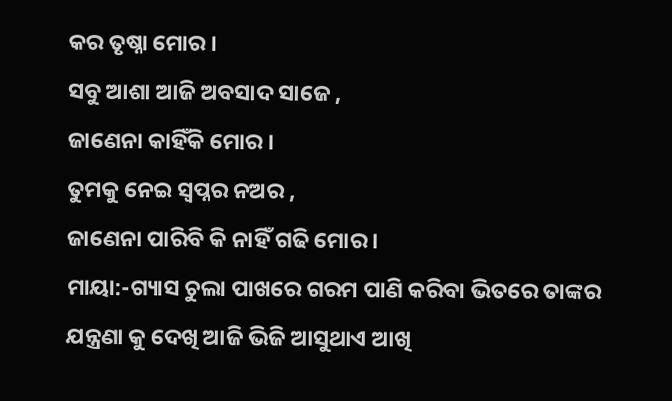କର ତୃଷ୍ନା ମୋର ।
ସବୁ ଆଶା ଆଜି ଅବସାଦ ସାଜେ ,
ଜାଣେନା କାହିଁକି ମୋର ।
ତୁମକୁ ନେଇ ସ୍ୱପ୍ନର ନଅର ,
ଜାଣେନା ପାରିବି କି ନାହିଁ ଗଢି ମୋର ।
ମାୟା:-ଗ୍ୟାସ ଚୁଲା ପାଖରେ ଗରମ ପାଣି କରିବା ଭିତରେ ତାଙ୍କର ଯନ୍ତ୍ରଣା କୁ ଦେଖି ଆଜି ଭିଜି ଆସୁଥାଏ ଆଖି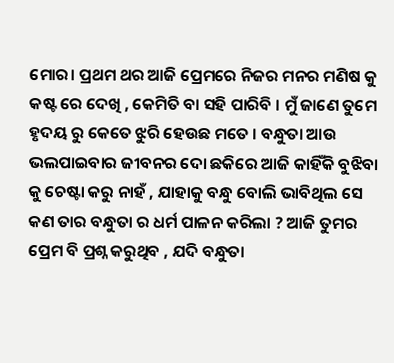ମୋର। ପ୍ରଥମ ଥର ଆଜି ପ୍ରେମରେ ନିଜର ମନର ମଣିଷ କୁ କଷ୍ଟ ରେ ଦେଖି , କେମିତି ବା ସହି ପାରିବି । ମୁଁ ଜାଣେ ତୁମେ ହୃଦୟ ରୁ କେତେ ଝୁରି ହେଉଛ ମତେ । ବନ୍ଧୁତା ଆଉ ଭଲପାଇବାର ଜୀବନର ଦୋ ଛକିରେ ଆଜି କାହିଁକି ବୁଝିବା କୁ ଚେଷ୍ଟା କରୁ ନାହଁ , ଯାହାକୁ ବନ୍ଧୁ ବୋଲି ଭାବିଥିଲ ସେ କଣ ତାର ବନ୍ଧୁତା ର ଧର୍ମ ପାଳନ କରିଲା ? ଆଜି ତୁମର ପ୍ରେମ ବି ପ୍ରଶ୍ନ କରୁଥିବ , ଯଦି ବନ୍ଧୁତା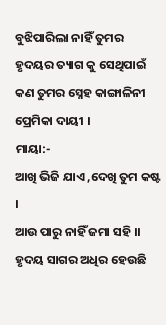ବୁଝିପାରିଲା ନାହିଁ ତୁମର ହୃଦୟର ତ୍ୟାଗ କୁ ସେଥିପାଇଁ କଣ ତୁମର ସ୍ନେହ କାଙ୍ଗାଳିନୀ ପ୍ରେମିକା ଦାୟୀ ।
ମାୟା:-
ଆଖି ଭିଜି ଯାଏ ,ଦେଖି ତୁମ କଷ୍ଟ ।
ଆଉ ପାରୁ ନାହିଁ ଜମା ସହି ।।
ହୃଦୟ ସାଗର ଅଧିର ହେଉଛି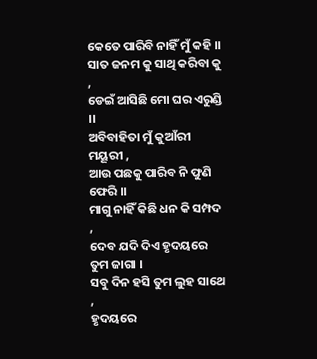କେତେ ପାରିବି ନାହିଁ ମୁଁ କହି ।।
ସାତ ଜନମ କୁ ସାଥି କରିବା କୁ ,
ଡେଇଁ ଆସିଛି ମୋ ଘର ଏରୁଣ୍ଡି ।।
ଅବିବାହିତା ମୁଁ କୁଆଁରୀ ମୟୂରୀ ,
ଆଉ ପଛକୁ ପାରିବ ନି ଫୁଣି ଫେରି ।।
ମାଗୁ ନାହିଁ କିଛି ଧନ କି ସମ୍ପଦ ,
ଦେବ ଯଦି ଦିଏ ହୃଦୟରେ ତୁମ ଜାଗା ।
ସବୁ ଦିନ ହସି ତୁମ ଲୁହ ସାଥେ ,
ହୃଦୟରେ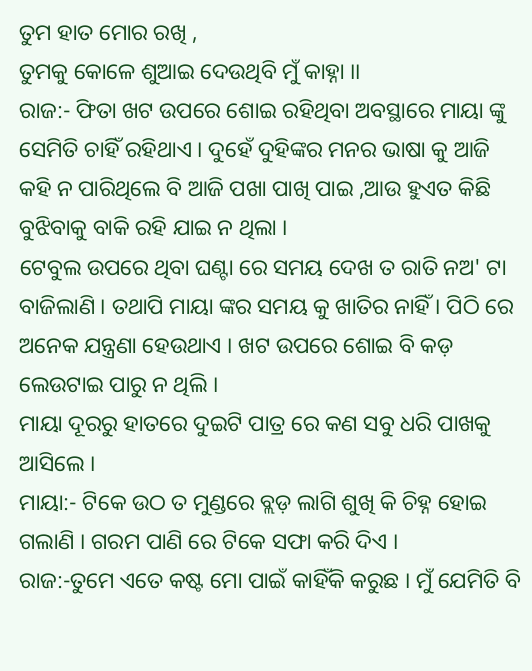ତୁମ ହାତ ମୋର ରଖି ,
ତୁମକୁ କୋଳେ ଶୁଆଇ ଦେଉଥିବି ମୁଁ କାହ୍ନା ।।
ରାଜ:- ଫିତା ଖଟ ଉପରେ ଶୋଇ ରହିଥିବା ଅବସ୍ଥାରେ ମାୟା ଙ୍କୁ ସେମିତି ଚାହିଁ ରହିଥାଏ । ଦୁହେଁ ଦୁହିଙ୍କର ମନର ଭାଷା କୁ ଆଜି କହି ନ ପାରିଥିଲେ ବି ଆଜି ପଖା ପାଖି ପାଇ ,ଆଉ ହୁଏତ କିଛି ବୁଝିବାକୁ ବାକି ରହି ଯାଇ ନ ଥିଲା ।
ଟେବୁଲ ଉପରେ ଥିବା ଘଣ୍ଟା ରେ ସମୟ ଦେଖ ତ ରାତି ନଅ' ଟା ବାଜିଲାଣି । ତଥାପି ମାୟା ଙ୍କର ସମୟ କୁ ଖାତିର ନାହିଁ । ପିଠି ରେ ଅନେକ ଯନ୍ତ୍ରଣା ହେଉଥାଏ । ଖଟ ଉପରେ ଶୋଇ ବି କଡ଼ ଲେଉଟାଇ ପାରୁ ନ ଥିଲି ।
ମାୟା ଦୂରରୁ ହାତରେ ଦୁଇଟି ପାତ୍ର ରେ କଣ ସବୁ ଧରି ପାଖକୁ ଆସିଲେ ।
ମାୟା:- ଟିକେ ଉଠ ତ ମୁଣ୍ଡରେ ବ୍ଲଡ଼ ଲାଗି ଶୁଖି କି ଚିହ୍ନ ହୋଇ ଗଲାଣି । ଗରମ ପାଣି ରେ ଟିକେ ସଫା କରି ଦିଏ ।
ରାଜ:-ତୁମେ ଏତେ କଷ୍ଟ ମୋ ପାଇଁ କାହିଁକି କରୁଛ । ମୁଁ ଯେମିତି ବି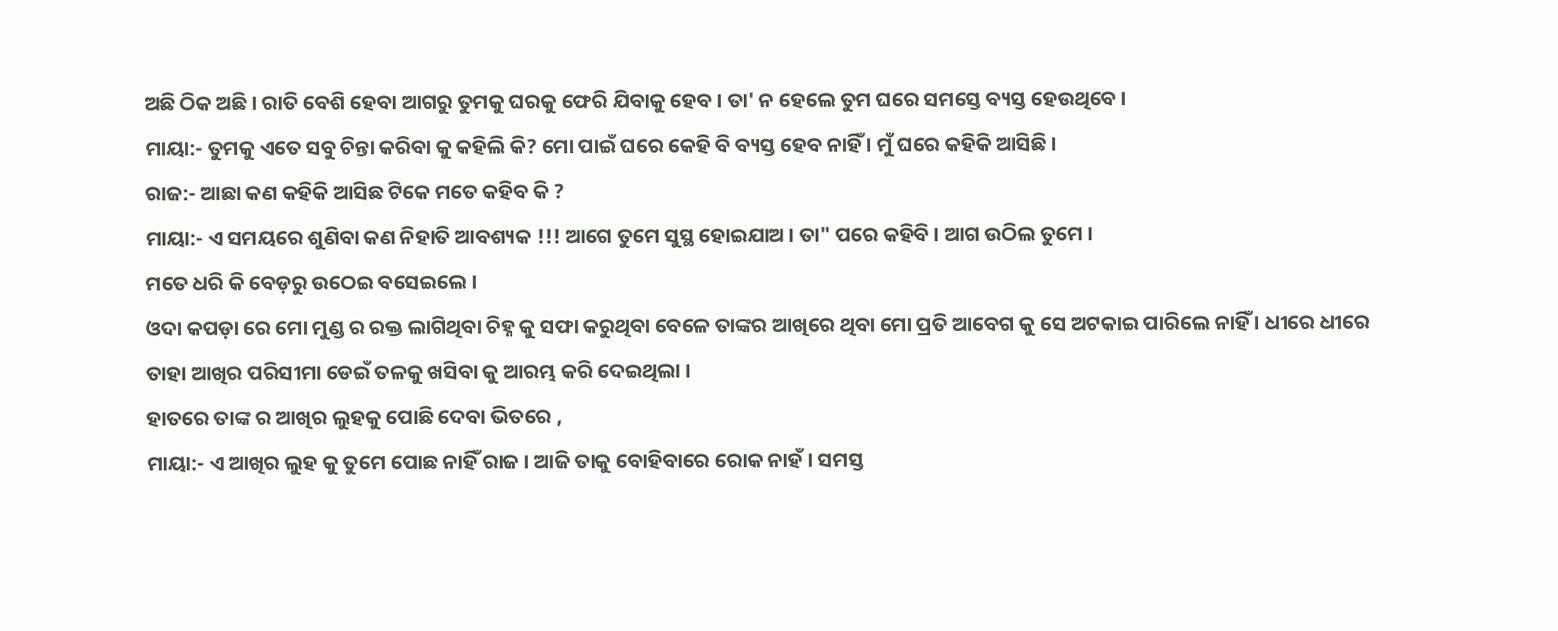ଅଛି ଠିକ ଅଛି । ରାତି ବେଶି ହେବା ଆଗରୁ ତୁମକୁ ଘରକୁ ଫେରି ଯିବାକୁ ହେବ । ତା' ନ ହେଲେ ତୁମ ଘରେ ସମସ୍ତେ ବ୍ୟସ୍ତ ହେଉଥିବେ ।
ମାୟା:- ତୁମକୁ ଏତେ ସବୁ ଚିନ୍ତା କରିବା କୁ କହିଲି କି? ମୋ ପାଇଁ ଘରେ କେହି ବି ବ୍ୟସ୍ତ ହେବ ନାହିଁ । ମୁଁ ଘରେ କହିକି ଆସିଛି ।
ରାଜ:- ଆଛା କଣ କହିକି ଆସିଛ ଟିକେ ମତେ କହିବ କି ?
ମାୟା:- ଏ ସମୟରେ ଶୁଣିବା କଣ ନିହାତି ଆବଶ୍ୟକ !!! ଆଗେ ତୁମେ ସୁସ୍ଥ ହୋଇଯାଅ । ତା" ପରେ କହିବି । ଆଗ ଉଠିଲ ତୁମେ ।
ମତେ ଧରି କି ବେଡ଼ରୁ ଉଠେଇ ବସେଇଲେ ।
ଓଦା କପଡ଼ା ରେ ମୋ ମୁଣ୍ଡ ର ରକ୍ତ ଲାଗିଥିବା ଚିହ୍ନ କୁ ସଫା କରୁଥିବା ବେଳେ ତାଙ୍କର ଆଖିରେ ଥିବା ମୋ ପ୍ରତି ଆବେଗ କୁ ସେ ଅଟକାଇ ପାରିଲେ ନାହିଁ । ଧୀରେ ଧୀରେ ତାହା ଆଖିର ପରିସୀମା ଡେଇଁ ତଳକୁ ଖସିବା କୁ ଆରମ୍ଭ କରି ଦେଇଥିଲା ।
ହାତରେ ତାଙ୍କ ର ଆଖିର ଲୁହକୁ ପୋଛି ଦେବା ଭିତରେ ,
ମାୟା:- ଏ ଆଖିର ଲୁହ କୁ ତୁମେ ପୋଛ ନାହିଁ ରାଜ । ଆଜି ତାକୁ ବୋହିବାରେ ରୋକ ନାହଁ । ସମସ୍ତ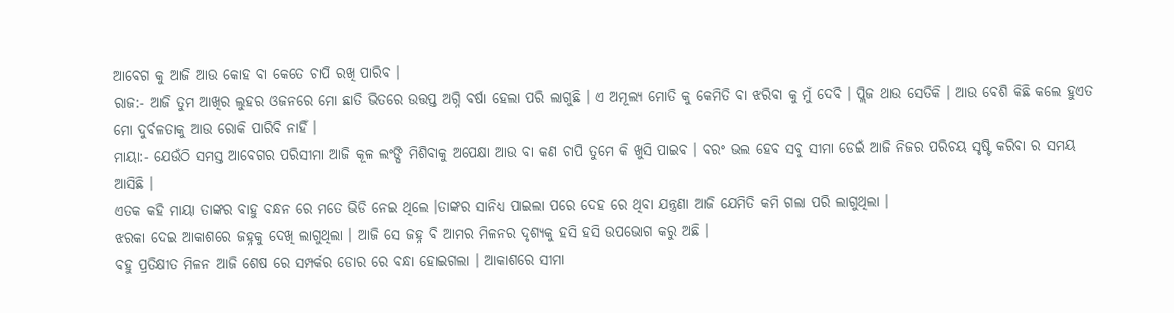ଆବେଗ କୁ ଆଜି ଆଉ କୋହ ବା କେତେ ଚାପି ରଖି ପାରିବ ।
ରାଜ:- ଆଜି ତୁମ ଆଖିର ଲୁହର ଓଜନରେ ମୋ ଛାତି ଭିତରେ ଉତ୍ତପ୍ତ ଅଗ୍ନି ବର୍ଷା ହେଲା ପରି ଲାଗୁଛି । ଏ ଅମୂଲ୍ୟ ମୋତି କୁ କେମିତି ବା ଝରିବା କୁ ମୁଁ ଦେବି । ପ୍ଲିଜ ଥାଉ ସେତିକି । ଆଉ ବେଶି କିଛି କଲେ ହୁଏତ ମୋ ଦୁର୍ବଳତାକୁ ଆଉ ରୋକି ପାରିବି ନାହିଁ ।
ମାୟା:- ଯେଉଁଠି ସମସ୍ତ ଆବେଗର ପରିସୀମା ଆଜି କୂଳ ଲଂଙ୍ଘି ମିଶିବାକୁ ଅପେକ୍ଷା ଆଉ ବା କଣ ଚାପି ତୁମେ କି ଖୁସି ପାଇବ । ବରଂ ଭଲ ହେବ ସବୁ ସୀମା ଡେଇଁ ଆଜି ନିଜର ପରିଚୟ ସୃଷ୍ଟି କରିବା ର ସମୟ ଆସିଛି ।
ଏତକ କହି ମାୟା ତାଙ୍କର ବାହୁ ବନ୍ଧନ ରେ ମତେ ଭିଡି ନେଇ ଥିଲେ ।ତାଙ୍କର ସାନିଧ୍ୟ ପାଇଲା ପରେ ଦେହ ରେ ଥିବା ଯନ୍ତ୍ରଣା ଆଜି ଯେମିତି କମି ଗଲା ପରି ଲାଗୁଥିଲା ।
ଝରକା ଦେଇ ଆକାଶରେ ଜହ୍ନକୁ ଦେଖି ଲାଗୁଥିଲା । ଆଜି ସେ ଜହ୍ନ ବି ଆମର ମିଳନର ଦୃଶ୍ୟକୁ ହସି ହସି ଉପଭୋଗ କରୁ ଅଛି ।
ବହୁ ପ୍ରତିକ୍ଷୀତ ମିଳନ ଆଜି ଶେଷ ରେ ସମ୍ପର୍କର ଡୋର ରେ ବନ୍ଧା ହୋଇଗଲା । ଆକାଶରେ ସୀମା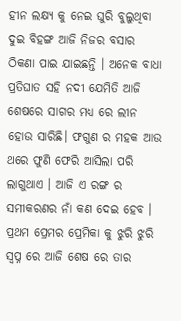ହୀନ ଲକ୍ଷ୍ୟ କୁ ନେଇ ଘୁରି ବୁଲୁଥିବା ଦୁଇ ବିହଙ୍ଗ ଆଜି ନିଜର ବସାର ଠିକଣା ପାଇ ଯାଇଛନ୍ତି । ଅନେକ ବାଧା ପ୍ରତିଘାତ ସହି ନଦୀ ଯେମିତି ଆଜି ଶେଷରେ ସାଗର ମଧ୍ୟ ରେ ଲୀନ ହୋଉ ସାରିଛି। ଫଗୁଣ ର ମହକ ଆଉ ଥରେ ଫୁଣି ଫେରି ଆସିଲା ପରି ଲାଗୁଥାଏ । ଆଜି ଏ ରଙ୍ଗ ର ସମୀକରଣର ନାଁ କଣ ଦେଇ ହେବ ।
ପ୍ରଥମ ପ୍ରେମର ପ୍ରେମିକା କୁ ଝୁରି ଝୁରି ସ୍ୱପ୍ନ ରେ ଆଜି ଶେଷ ରେ ତାର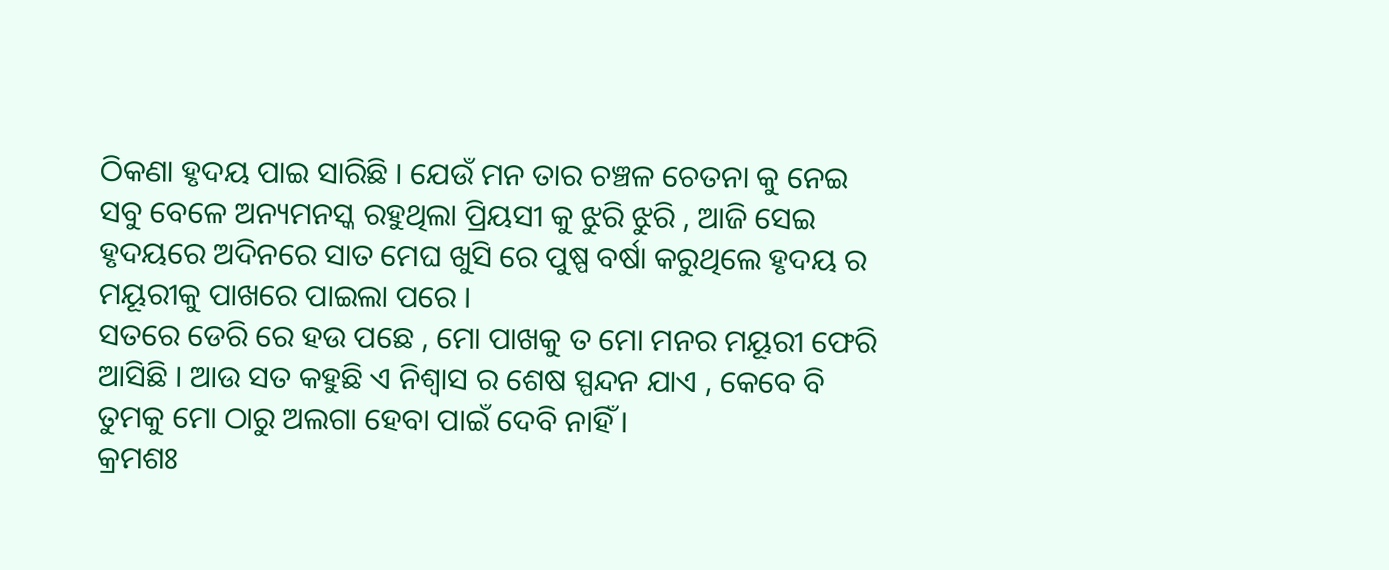ଠିକଣା ହୃଦୟ ପାଇ ସାରିଛି । ଯେଉଁ ମନ ତାର ଚଞ୍ଚଳ ଚେତନା କୁ ନେଇ ସବୁ ବେଳେ ଅନ୍ୟମନସ୍କ ରହୁଥିଲା ପ୍ରିୟସୀ କୁ ଝୁରି ଝୁରି , ଆଜି ସେଇ ହୃଦୟରେ ଅଦିନରେ ସାତ ମେଘ ଖୁସି ରେ ପୁଷ୍ପ ବର୍ଷା କରୁଥିଲେ ହୃଦୟ ର ମୟୂରୀକୁ ପାଖରେ ପାଇଲା ପରେ ।
ସତରେ ଡେରି ରେ ହଉ ପଛେ , ମୋ ପାଖକୁ ତ ମୋ ମନର ମୟୂରୀ ଫେରି ଆସିଛି । ଆଉ ସତ କହୁଛି ଏ ନିଶ୍ୱାସ ର ଶେଷ ସ୍ପନ୍ଦନ ଯାଏ , କେବେ ବି ତୁମକୁ ମୋ ଠାରୁ ଅଲଗା ହେବା ପାଇଁ ଦେବି ନାହିଁ ।
କ୍ରମଶଃ